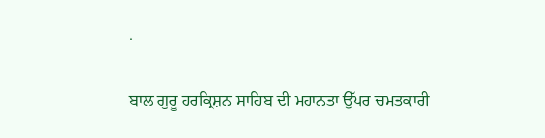.

ਬਾਲ ਗੁਰੂ ਹਰਕ੍ਰਿਸ਼ਨ ਸਾਹਿਬ ਦੀ ਮਹਾਨਤਾ ਉੱਪਰ ਚਮਤਕਾਰੀ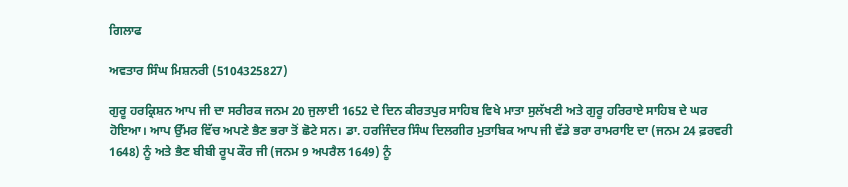ਗਿਲਾਫ

ਅਵਤਾਰ ਸਿੰਘ ਮਿਸ਼ਨਰੀ (5104325827)

ਗੁਰੂ ਹਰਕ੍ਰਿਸ਼ਨ ਆਪ ਜੀ ਦਾ ਸਰੀਰਕ ਜਨਮ 20 ਜੁਲਾਈ 1652 ਦੇ ਦਿਨ ਕੀਰਤਪੁਰ ਸਾਹਿਬ ਵਿਖੇ ਮਾਤਾ ਸੁਲੱਖਣੀ ਅਤੇ ਗੁਰੂ ਹਰਿਰਾਏ ਸਾਹਿਬ ਦੇ ਘਰ ਹੋਇਆ। ਆਪ ਉੱਮਰ ਵਿੱਚ ਅਪਣੇ ਭੈਣ ਭਰਾ ਤੋਂ ਛੋਟੇ ਸਨ। ਡਾ. ਹਰਜਿੰਦਰ ਸਿੰਘ ਦਿਲਗੀਰ ਮੁਤਾਬਿਕ ਆਪ ਜੀ ਵੱਡੇ ਭਰਾ ਰਾਮਰਾਇ ਦਾ (ਜਨਮ 24 ਫ਼ਰਵਰੀ 1648) ਨੂੰ ਅਤੇ ਭੈਣ ਬੀਬੀ ਰੂਪ ਕੌਰ ਜੀ (ਜਨਮ 9 ਅਪਰੈਲ 1649) ਨੂੰ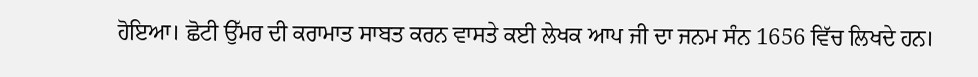ਹੋਇਆ। ਛੋਟੀ ਉੱਮਰ ਦੀ ਕਰਾਮਾਤ ਸਾਬਤ ਕਰਨ ਵਾਸਤੇ ਕਈ ਲੇਖਕ ਆਪ ਜੀ ਦਾ ਜਨਮ ਸੰਨ 1656 ਵਿੱਚ ਲਿਖਦੇ ਹਨ।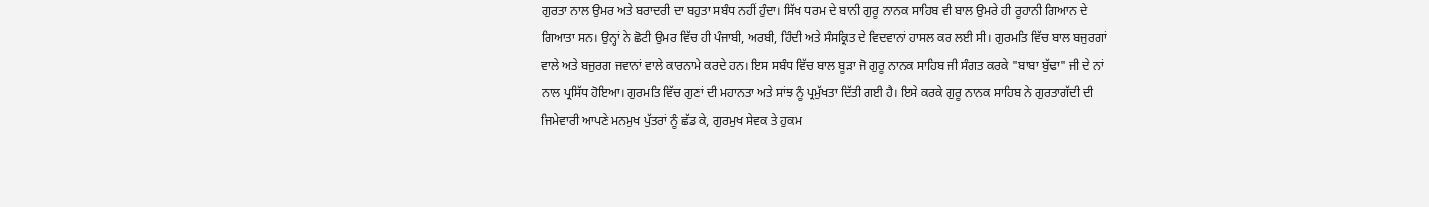ਗੁਰਤਾ ਨਾਲ ਉਮਰ ਅਤੇ ਬਰਾਦਰੀ ਦਾ ਬਹੁਤਾ ਸਬੰਧ ਨਹੀਂ ਹੁੰਦਾ। ਸਿੱਖ ਧਰਮ ਦੇ ਬਾਨੀ ਗੁਰੂ ਨਾਨਕ ਸਾਹਿਬ ਵੀ ਬਾਲ ਉਮਰੇ ਹੀ ਰੂਹਾਨੀ ਗਿਆਨ ਦੇ ਗਿਆਤਾ ਸਨ। ਉਨ੍ਹਾਂ ਨੇ ਛੋਟੀ ਉਮਰ ਵਿੱਚ ਹੀ ਪੰਜਾਬੀ, ਅਰਬੀ, ਹਿੰਦੀ ਅਤੇ ਸੰਸਕ੍ਰਿਤ ਦੇ ਵਿਦਵਾਨਾਂ ਹਾਸਲ ਕਰ ਲਈ ਸੀ। ਗੁਰਮਤਿ ਵਿੱਚ ਬਾਲ ਬਜੁਰਗਾਂ ਵਾਲੇ ਅਤੇ ਬਜੁਰਗ ਜਵਾਨਾਂ ਵਾਲੇ ਕਾਰਨਾਮੇ ਕਰਦੇ ਹਨ। ਇਸ ਸਬੰਧ ਵਿੱਚ ਬਾਲ ਬੂੜਾ ਜੋ ਗੁਰੂ ਨਾਨਕ ਸਾਹਿਬ ਜੀ ਸੰਗਤ ਕਰਕੇ "ਬਾਬਾ ਬੁੱਢਾ" ਜੀ ਦੇ ਨਾਂ ਨਾਲ ਪ੍ਰਸਿੱਧ ਹੋਇਆ। ਗੁਰਮਤਿ ਵਿੱਚ ਗੁਣਾਂ ਦੀ ਮਹਾਨਤਾ ਅਤੇ ਸਾਂਝ ਨੂੰ ਪ੍ਰਮੁੱਖਤਾ ਦਿੱਤੀ ਗਈ ਹੈ। ਇਸੇ ਕਰਕੇ ਗੁਰੂ ਨਾਨਕ ਸਾਹਿਬ ਨੇ ਗੁਰਤਾਗੱਦੀ ਦੀ ਜਿਮੇਵਾਰੀ ਆਪਣੇ ਮਨਮੁਖ ਪੁੱਤਰਾਂ ਨੂੰ ਛੱਡ ਕੇ, ਗੁਰਮੁਖ ਸੇਵਕ ਤੇ ਹੁਕਮ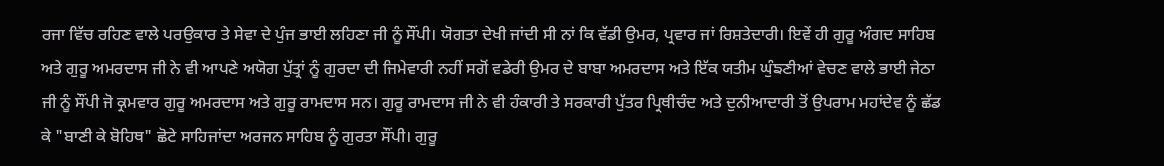ਰਜਾ ਵਿੱਚ ਰਹਿਣ ਵਾਲੇ ਪਰਉਕਾਰ ਤੇ ਸੇਵਾ ਦੇ ਪੁੰਜ ਭਾਈ ਲਹਿਣਾ ਜੀ ਨੂੰ ਸੌਂਪੀ। ਯੋਗਤਾ ਦੇਖੀ ਜਾਂਦੀ ਸੀ ਨਾਂ ਕਿ ਵੱਡੀ ਉਮਰ, ਪ੍ਰਵਾਰ ਜਾਂ ਰਿਸ਼ਤੇਦਾਰੀ। ਇਵੇਂ ਹੀ ਗੁਰੂ ਅੰਗਦ ਸਾਹਿਬ ਅਤੇ ਗੁਰੂ ਅਮਰਦਾਸ ਜੀ ਨੇ ਵੀ ਆਪਣੇ ਅਯੋਗ ਪੁੱਤ੍ਰਾਂ ਨੂੰ ਗੁਰਦਾ ਦੀ ਜਿਮੇਵਾਰੀ ਨਹੀਂ ਸਗੋਂ ਵਡੇਰੀ ਉਮਰ ਦੇ ਬਾਬਾ ਅਮਰਦਾਸ ਅਤੇ ਇੱਕ ਯਤੀਮ ਘੁੰਙਣੀਆਂ ਵੇਚਣ ਵਾਲੇ ਭਾਈ ਜੇਠਾ ਜੀ ਨੂੰ ਸੌਂਪੀ ਜੋ ਕ੍ਰਮਵਾਰ ਗੁਰੂ ਅਮਰਦਾਸ ਅਤੇ ਗੁਰੂ ਰਾਮਦਾਸ ਸਨ। ਗੁਰੂ ਰਾਮਦਾਸ ਜੀ ਨੇ ਵੀ ਹੰਕਾਰੀ ਤੇ ਸਰਕਾਰੀ ਪੁੱਤਰ ਪ੍ਰਿਥੀਚੰਦ ਅਤੇ ਦੁਨੀਆਦਾਰੀ ਤੋਂ ਉਪਰਾਮ ਮਹਾਂਦੇਵ ਨੂੰ ਛੱਡ ਕੇ "ਬਾਣੀ ਕੇ ਬੋਹਿਥ" ਛੋਟੇ ਸਾਹਿਜਾਂਦਾ ਅਰਜਨ ਸਾਹਿਬ ਨੂੰ ਗੁਰਤਾ ਸੌਂਪੀ। ਗੁਰੂ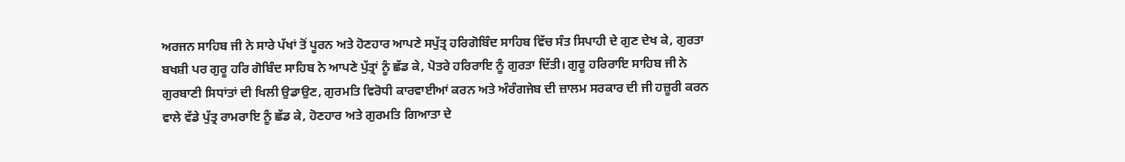ਅਰਜਨ ਸਾਹਿਬ ਜੀ ਨੇ ਸਾਰੇ ਪੱਖਾਂ ਤੋਂ ਪੂਰਨ ਅਤੇ ਹੋਣਹਾਰ ਆਪਣੇ ਸਪੁੱਤ੍ਰ ਹਰਿਗੋਬਿੰਦ ਸਾਹਿਬ ਵਿੱਚ ਸੰਤ ਸਿਪਾਹੀ ਦੇ ਗੁਣ ਦੇਖ ਕੇ, ਗੁਰਤਾ ਬਖਸ਼ੀ ਪਰ ਗੁਰੂ ਹਰਿ ਗੋਬਿੰਦ ਸਾਹਿਬ ਨੇ ਆਪਣੇ ਪੁੱਤ੍ਰਾਂ ਨੂੰ ਛੱਡ ਕੇ, ਪੋਤਰੇ ਹਰਿਰਾਇ ਨੂੰ ਗੁਰਤਾ ਦਿੱਤੀ। ਗੁਰੂ ਹਰਿਰਾਇ ਸਾਹਿਬ ਜੀ ਨੇ ਗੁਰਬਾਣੀ ਸਿਧਾਂਤਾਂ ਦੀ ਖਿਲੀ ਉਡਾਉਣ, ਗੁਰਮਤਿ ਵਿਰੋਧੀ ਕਾਰਵਾਈਆਂ ਕਰਨ ਅਤੇ ਅੰਰੰਗਜੇਬ ਦੀ ਜ਼ਾਲਮ ਸਰਕਾਰ ਦੀ ਜੀ ਹਜ਼ੂਰੀ ਕਰਨ ਵਾਲੇ ਵੱਡੇ ਪੁੱਤ੍ਰ ਰਾਮਰਾਇ ਨੂੰ ਛੱਡ ਕੇ, ਹੋਣਹਾਰ ਅਤੇ ਗੁਰਮਤਿ ਗਿਆਤਾ ਦੇ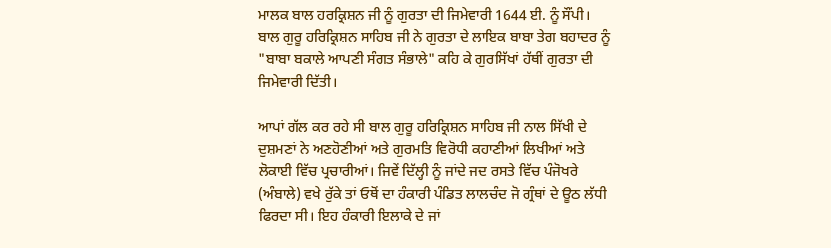ਮਾਲਕ ਬਾਲ ਹਰਕ੍ਰਿਸ਼ਨ ਜੀ ਨੂੰ ਗੁਰਤਾ ਦੀ ਜਿਮੇਵਾਰੀ 1644 ਈ. ਨੂੰ ਸੌਂਪੀ। ਬਾਲ ਗੁਰੂ ਹਰਿਕ੍ਰਿਸ਼ਨ ਸਾਹਿਬ ਜੀ ਨੇ ਗੁਰਤਾ ਦੇ ਲਾਇਕ ਬਾਬਾ ਤੇਗ ਬਹਾਦਰ ਨੂੰ "ਬਾਬਾ ਬਕਾਲੇ ਆਪਣੀ ਸੰਗਤ ਸੰਭਾਲੇ" ਕਹਿ ਕੇ ਗੁਰਸਿੱਖਾਂ ਹੱਥੀਂ ਗੁਰਤਾ ਦੀ ਜਿਮੇਵਾਰੀ ਦਿੱਤੀ।

ਆਪਾਂ ਗੱਲ ਕਰ ਰਹੇ ਸੀ ਬਾਲ ਗੁਰੂ ਹਰਿਕ੍ਰਿਸ਼ਨ ਸਾਹਿਬ ਜੀ ਨਾਲ ਸਿੱਖੀ ਦੇ ਦੁਸ਼ਮਣਾਂ ਨੇ ਅਣਹੋਣੀਆਂ ਅਤੇ ਗੁਰਮਤਿ ਵਿਰੋਧੀ ਕਹਾਣੀਆਂ ਲਿਖੀਆਂ ਅਤੇ ਲੋਕਾਈ ਵਿੱਚ ਪ੍ਰਚਾਰੀਆਂ। ਜਿਵੇਂ ਦਿੱਲ੍ਹੀ ਨੂੰ ਜਾਂਦੇ ਜਦ ਰਸਤੇ ਵਿੱਚ ਪੰਜੋਖਰੇ (ਅੰਬਾਲੇ) ਵਖੇ ਰੁੱਕੇ ਤਾਂ ਓਥੋਂ ਦਾ ਹੰਕਾਰੀ ਪੰਡਿਤ ਲਾਲਚੰਦ ਜੋ ਗ੍ਰੰਥਾਂ ਦੇ ਊਠ ਲੱਧੀ ਫਿਰਦਾ ਸੀ। ਇਹ ਹੰਕਾਰੀ ਇਲਾਕੇ ਦੇ ਜਾਂ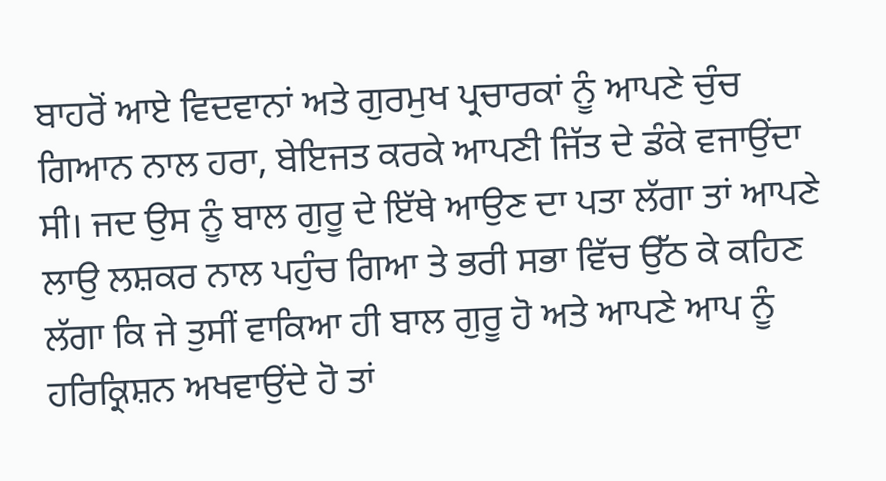ਬਾਹਰੋਂ ਆਏ ਵਿਦਵਾਨਾਂ ਅਤੇ ਗੁਰਮੁਖ ਪ੍ਰਚਾਰਕਾਂ ਨੂੰ ਆਪਣੇ ਚੁੰਚ ਗਿਆਨ ਨਾਲ ਹਰਾ, ਬੇਇਜਤ ਕਰਕੇ ਆਪਣੀ ਜਿੱਤ ਦੇ ਡੰਕੇ ਵਜਾਉਂਦਾ ਸੀ। ਜਦ ਉਸ ਨੂੰ ਬਾਲ ਗੁਰੂ ਦੇ ਇੱਥੇ ਆਉਣ ਦਾ ਪਤਾ ਲੱਗਾ ਤਾਂ ਆਪਣੇ ਲਾਉ ਲਸ਼ਕਰ ਨਾਲ ਪਹੁੰਚ ਗਿਆ ਤੇ ਭਰੀ ਸਭਾ ਵਿੱਚ ਉੱਠ ਕੇ ਕਹਿਣ ਲੱਗਾ ਕਿ ਜੇ ਤੁਸੀਂ ਵਾਕਿਆ ਹੀ ਬਾਲ ਗੁਰੂ ਹੋ ਅਤੇ ਆਪਣੇ ਆਪ ਨੂੰ ਹਰਿਕ੍ਰਿਸ਼ਨ ਅਖਵਾਉਂਦੇ ਹੋ ਤਾਂ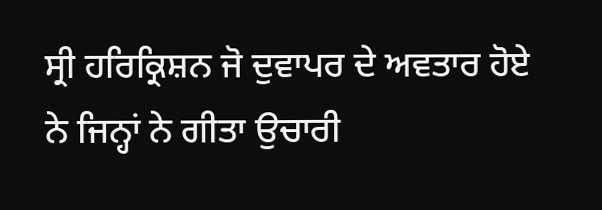ਸ੍ਰੀ ਹਰਿਕ੍ਰਿਸ਼ਨ ਜੋ ਦੁਵਾਪਰ ਦੇ ਅਵਤਾਰ ਹੋਏ ਨੇ ਜਿਨ੍ਹਾਂ ਨੇ ਗੀਤਾ ਉਚਾਰੀ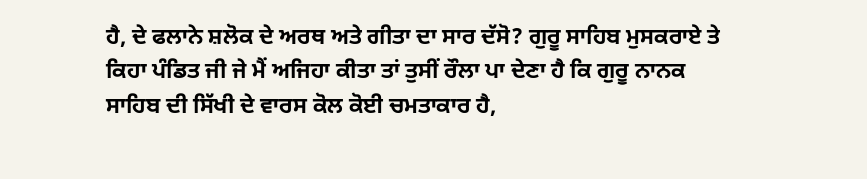ਹੈ, ਦੇ ਫਲਾਨੇ ਸ਼ਲੋਕ ਦੇ ਅਰਥ ਅਤੇ ਗੀਤਾ ਦਾ ਸਾਰ ਦੱਸੋ? ਗੁਰੂ ਸਾਹਿਬ ਮੁਸਕਰਾਏ ਤੇ ਕਿਹਾ ਪੰਡਿਤ ਜੀ ਜੇ ਮੈਂ ਅਜਿਹਾ ਕੀਤਾ ਤਾਂ ਤੁਸੀਂ ਰੌਲਾ ਪਾ ਦੇਣਾ ਹੈ ਕਿ ਗੁਰੂ ਨਾਨਕ ਸਾਹਿਬ ਦੀ ਸਿੱਖੀ ਦੇ ਵਾਰਸ ਕੋਲ ਕੋਈ ਚਮਤਾਕਾਰ ਹੈ,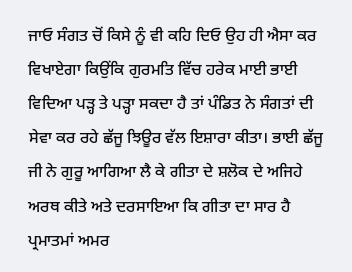ਜਾਓ ਸੰਗਤ ਚੋਂ ਕਿਸੇ ਨੂੰ ਵੀ ਕਹਿ ਦਿਓ ਉਹ ਹੀ ਐਸਾ ਕਰ ਵਿਖਾਏਗਾ ਕਿਉਂਕਿ ਗੁਰਮਤਿ ਵਿੱਚ ਹਰੇਕ ਮਾਈ ਭਾਈ ਵਿਦਿਆ ਪੜ੍ਹ ਤੇ ਪੜ੍ਹਾ ਸਕਦਾ ਹੈ ਤਾਂ ਪੰਡਿਤ ਨੇ ਸੰਗਤਾਂ ਦੀ ਸੇਵਾ ਕਰ ਰਹੇ ਛੱਜੂ ਝਿਊਰ ਵੱਲ ਇਸ਼ਾਰਾ ਕੀਤਾ। ਭਾਈ ਛੱਜੂ ਜੀ ਨੇ ਗੁਰੂ ਆਗਿਆ ਲੈ ਕੇ ਗੀਤਾ ਦੇ ਸ਼ਲੋਕ ਦੇ ਅਜਿਹੇ ਅਰਥ ਕੀਤੇ ਅਤੇ ਦਰਸਾਇਆ ਕਿ ਗੀਤਾ ਦਾ ਸਾਰ ਹੈ ਪ੍ਰਮਾਤਮਾਂ ਅਮਰ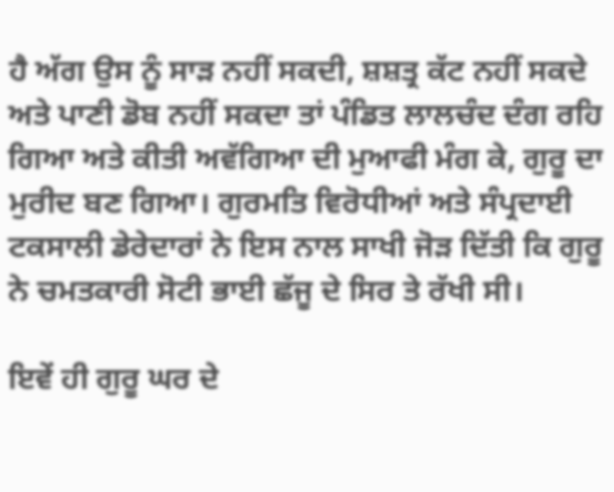ਹੈ ਅੱਗ ਉਸ ਨੂੰ ਸਾੜ ਨਹੀਂ ਸਕਦੀ, ਸ਼ਸ਼ਤ੍ਰ ਕੱਟ ਨਹੀਂ ਸਕਦੇ ਅਤੇ ਪਾਣੀ ਡੋਬ ਨਹੀਂ ਸਕਦਾ ਤਾਂ ਪੰਡਿਤ ਲਾਲਚੰਦ ਦੰਗ ਰਹਿ ਗਿਆ ਅਤੇ ਕੀਤੀ ਅਵੱਗਿਆ ਦੀ ਮੁਆਫੀ ਮੰਗ ਕੇ, ਗੁਰੂ ਦਾ ਮੁਰੀਦ ਬਣ ਗਿਆ। ਗੁਰਮਤਿ ਵਿਰੋਧੀਆਂ ਅਤੇ ਸੰਪ੍ਰਦਾਈ ਟਕਸਾਲੀ ਡੇਰੇਦਾਰਾਂ ਨੇ ਇਸ ਨਾਲ ਸਾਖੀ ਜੋੜ ਦਿੱਤੀ ਕਿ ਗੁਰੂ ਨੇ ਚਮਤਕਾਰੀ ਸੋਟੀ ਭਾਈ ਛੱਜੂ ਦੇ ਸਿਰ ਤੇ ਰੱਖੀ ਸੀ।

ਇਵੇਂ ਹੀ ਗੁਰੂ ਘਰ ਦੇ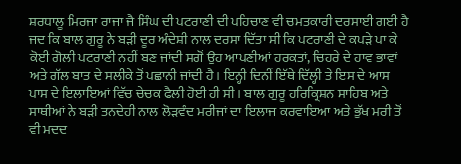ਸ਼ਰਧਾਲੂ ਮਿਰਜਾ ਰਾਜਾ ਜੈ ਸਿੰਘ ਦੀ ਪਟਰਾਣੀ ਦੀ ਪਹਿਚਾਣ ਵੀ ਚਮਤਕਾਰੀ ਦਰਸਾਈ ਗਈ ਹੈ ਜਦ ਕਿ ਬਾਲ ਗੁਰੂ ਨੇ ਬੜੀ ਦੂਰ ਅੰਦੇਸ਼ੀ ਨਾਲ ਦਰਸਾ ਦਿੱਤਾ ਸੀ ਕਿ ਪਟਰਾਣੀ ਦੇ ਕਪੜੇ ਪਾ ਕੇ ਕੋਈ ਗੋਲੀ ਪਟਰਾਣੀ ਨਹੀਂ ਬਣ ਜਾਂਦੀ ਸਗੋਂ ਉਹ ਆਪਣੀਆਂ ਹਰਕਤਾਂ, ਚਿਹਰੇ ਦੇ ਹਾਵ ਭਾਵਾਂ ਅਤੇ ਗੱਲ ਬਾਤ ਦੇ ਸਲੀਕੇ ਤੋਂ ਪਛਾਨੀ ਜਾਂਦੀ ਹੈ। ਇਨ੍ਹੀ ਦਿਨੀਂ ਇੱਥੇ ਦਿੱਲ੍ਹੀ ਤੇ ਇਸ ਦੇ ਆਸ ਪਾਸ ਦੇ ਇਲਾਇਆਂ ਵਿੱਚ ਚੇਚਕ ਫੈਲੀ ਹੋਈ ਹੀ ਸੀ। ਬਾਲ ਗੁਰੂ ਹਰਿਕ੍ਰਿਸ਼ਨ ਸਾਹਿਬ ਅਤੇ ਸਾਥੀਆਂ ਨੇ ਬੜੀ ਤਨਦੇਹੀ ਨਾਲ ਲੋੜਵੰਦ ਮਰੀਜਾਂ ਦਾ ਇਲਾਜ ਕਰਵਾਇਆ ਅਤੇ ਭੁੱਖ ਮਰੀ ਤੋਂ ਵੀ ਮਦਦ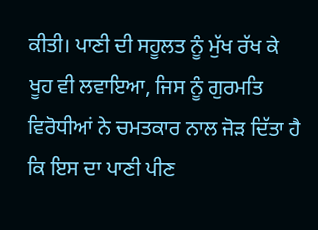ਕੀਤੀ। ਪਾਣੀ ਦੀ ਸਹੂਲਤ ਨੂੰ ਮੁੱਖ ਰੱਖ ਕੇ ਖੂਹ ਵੀ ਲਵਾਇਆ, ਜਿਸ ਨੂੰ ਗੁਰਮਤਿ ਵਿਰੋਧੀਆਂ ਨੇ ਚਮਤਕਾਰ ਨਾਲ ਜੋੜ ਦਿੱਤਾ ਹੈ ਕਿ ਇਸ ਦਾ ਪਾਣੀ ਪੀਣ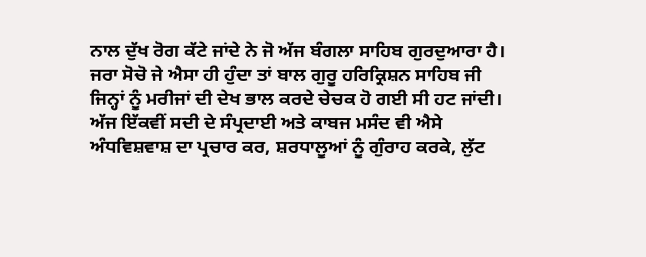ਨਾਲ ਦੁੱਖ ਰੋਗ ਕੱਟੇ ਜਾਂਦੇ ਨੇ ਜੋ ਅੱਜ ਬੰਗਲਾ ਸਾਹਿਬ ਗੁਰਦੁਆਰਾ ਹੈ। ਜਰਾ ਸੋਚੋ ਜੇ ਐਸਾ ਹੀ ਹੁੰਦਾ ਤਾਂ ਬਾਲ ਗੁਰੂ ਹਰਿਕ੍ਰਿਸ਼ਨ ਸਾਹਿਬ ਜੀ ਜਿਨ੍ਹਾਂ ਨੂੰ ਮਰੀਜਾਂ ਦੀ ਦੇਖ ਭਾਲ ਕਰਦੇ ਚੇਚਕ ਹੋ ਗਈ ਸੀ ਹਟ ਜਾਂਦੀ। ਅੱਜ ਇੱਕਵੀਂ ਸਦੀ ਦੇ ਸੰਪ੍ਰਦਾਈ ਅਤੇ ਕਾਬਜ ਮਸੰਦ ਵੀ ਐਸੇ ਅੰਧਵਿਸ਼ਵਾਸ਼ ਦਾ ਪ੍ਰਚਾਰ ਕਰ, ਸ਼ਰਧਾਲੂਆਂ ਨੂੰ ਗੁੰਰਾਹ ਕਰਕੇ, ਲੁੱਟ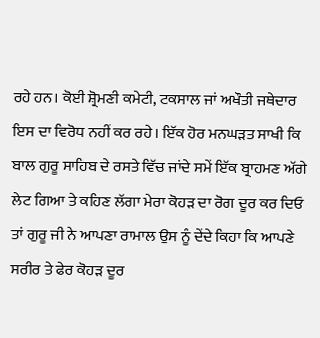ਰਹੇ ਹਨ। ਕੋਈ ਸ਼੍ਰੋਮਣੀ ਕਮੇਟੀ, ਟਕਸਾਲ ਜਾਂ ਅਖੌਤੀ ਜਥੇਦਾਰ ਇਸ ਦਾ ਵਿਰੋਧ ਨਹੀਂ ਕਰ ਰਹੇ। ਇੱਕ ਹੋਰ ਮਨਘੜਤ ਸਾਖੀ ਕਿ ਬਾਲ ਗੁਰੂ ਸਾਹਿਬ ਦੇ ਰਸਤੇ ਵਿੱਚ ਜਾਂਦੇ ਸਮੇਂ ਇੱਕ ਬ੍ਰਾਹਮਣ ਅੱਗੇ ਲੇਟ ਗਿਆ ਤੇ ਕਹਿਣ ਲੱਗਾ ਮੇਰਾ ਕੋਹੜ ਦਾ ਰੋਗ ਦੂਰ ਕਰ ਦਿਓ ਤਾਂ ਗੁਰੂ ਜੀ ਨੇ ਆਪਣਾ ਰਾਮਾਲ ਉਸ ਨੂੰ ਦੇਂਦੇ ਕਿਹਾ ਕਿ ਆਪਣੇ ਸਰੀਰ ਤੇ ਫੇਰ ਕੋਹੜ ਦੂਰ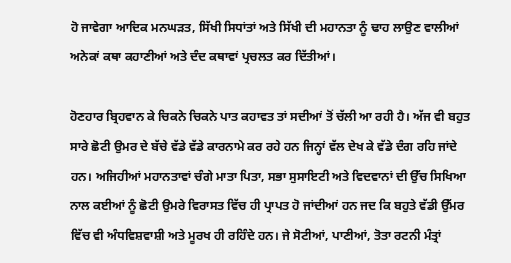ਹੋ ਜਾਵੇਗਾ ਆਦਿਕ ਮਨਘੜਤ, ਸਿੱਖੀ ਸਿਧਾਂਤਾਂ ਅਤੇ ਸਿੱਖੀ ਦੀ ਮਹਾਨਤਾ ਨੂੰ ਢਾਹ ਲਾਉਣ ਵਾਲੀਆਂ ਅਨੇਕਾਂ ਕਥਾ ਕਹਾਣੀਆਂ ਅਤੇ ਦੰਦ ਕਥਾਵਾਂ ਪ੍ਰਚਲਤ ਕਰ ਦਿੱਤੀਆਂ।

ਹੋਣਹਾਰ ਬ੍ਰਿਹਵਾਨ ਕੇ ਚਿਕਨੇ ਚਿਕਨੇ ਪਾਤ ਕਹਾਵਤ ਤਾਂ ਸਦੀਆਂ ਤੋਂ ਚੱਲੀ ਆ ਰਹੀ ਹੈ। ਅੱਜ ਵੀ ਬਹੁਤ ਸਾਰੇ ਛੋਟੀ ਉਮਰ ਦੇ ਬੱਚੇ ਵੱਡੇ ਵੱਡੇ ਕਾਰਨਾਮੇ ਕਰ ਰਹੇ ਹਨ ਜਿਨ੍ਹਾਂ ਵੱਲ ਦੇਖ ਕੇ ਵੱਡੇ ਦੰਗ ਰਹਿ ਜਾਂਦੇ ਹਨ। ਅਜਿਹੀਆਂ ਮਹਾਨਤਾਵਾਂ ਚੰਗੇ ਮਾਤਾ ਪਿਤਾ, ਸਭਾ ਸੁਸਾਇਟੀ ਅਤੇ ਵਿਦਵਾਨਾਂ ਦੀ ਉੱਚ ਸਿਖਿਆ ਨਾਲ ਕਈਆਂ ਨੂੰ ਛੋਟੀ ਉਮਰੇ ਵਿਰਾਸਤ ਵਿੱਚ ਹੀ ਪ੍ਰਾਪਤ ਹੋ ਜਾਂਦੀਆਂ ਹਨ ਜਦ ਕਿ ਬਹੁਤੇ ਵੱਡੀ ਉੱਮਰ ਵਿੱਚ ਵੀ ਅੰਧਵਿਸ਼ਵਾਸ਼ੀ ਅਤੇ ਮੂਰਖ ਹੀ ਰਹਿੰਦੇ ਹਨ। ਜੇ ਸੋਟੀਆਂ, ਪਾਣੀਆਂ, ਤੋਤਾ ਰਟਨੀ ਮੰਤ੍ਰਾਂ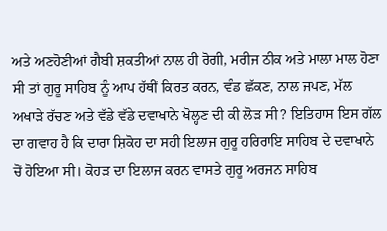ਅਤੇ ਅਣਹੋਣੀਆਂ ਗੈਬੀ ਸ਼ਕਤੀਆਂ ਨਾਲ ਹੀ ਰੋਗੀ, ਮਰੀਜ ਠੀਕ ਅਤੇ ਮਾਲਾ ਮਾਲ ਹੋਣਾ ਸੀ ਤਾਂ ਗੁਰੂ ਸਾਹਿਬ ਨੂੰ ਆਪ ਹੱਥੀਂ ਕਿਰਤ ਕਰਨ, ਵੰਡ ਛੱਕਣ, ਨਾਲ ਜਪਣ, ਮੱਲ ਅਖਾੜੇ ਰੱਚਣ ਅਤੇ ਵੱਡੇ ਵੱਡੇ ਦਵਾਖਾਨੇ ਖੋਲ੍ਹਣ ਦੀ ਕੀ ਲੋੜ ਸੀ? ਇਤਿਹਾਸ ਇਸ ਗੱਲ ਦਾ ਗਵਾਹ ਹੈ ਕਿ ਦਾਰਾ ਸ਼ਿਕੋਹ ਦਾ ਸਹੀ ਇਲਾਜ ਗੁਰੂ ਹਰਿਰਾਇ ਸਾਹਿਬ ਦੇ ਦਵਾਖਾਨੇ ਚੋਂ ਹੋਇਆ ਸੀ। ਕੋਹੜ ਦਾ ਇਲਾਜ ਕਰਨ ਵਾਸਤੇ ਗੁਰੂ ਅਰਜਨ ਸਾਹਿਬ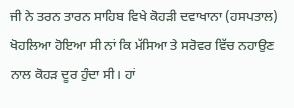ਜੀ ਨੇ ਤਰਨ ਤਾਰਨ ਸਾਹਿਬ ਵਿਖੇ ਕੋਹੜੀ ਦਵਾਖਾਨਾ (ਹਸਪਤਾਲ) ਖੋਹਲਿਆ ਹੋਇਆ ਸੀ ਨਾਂ ਕਿ ਮੱਸਿਆ ਤੇ ਸਰੋਵਰ ਵਿੱਚ ਨਹਾਉਣ ਨਾਲ ਕੋਹੜ ਦੂਰ ਹੁੰਦਾ ਸੀ। ਹਾਂ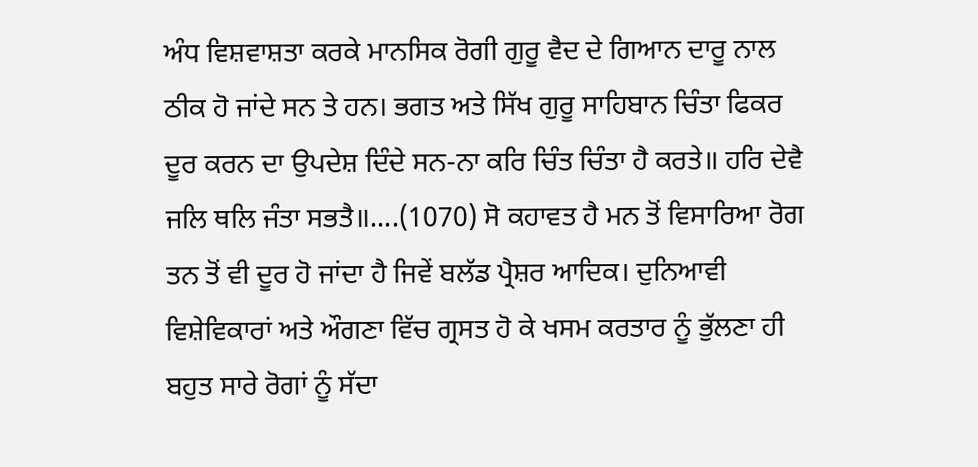ਅੰਧ ਵਿਸ਼ਵਾਸ਼ਤਾ ਕਰਕੇ ਮਾਨਸਿਕ ਰੋਗੀ ਗੁਰੂ ਵੈਦ ਦੇ ਗਿਆਨ ਦਾਰੂ ਨਾਲ ਠੀਕ ਹੋ ਜਾਂਦੇ ਸਨ ਤੇ ਹਨ। ਭਗਤ ਅਤੇ ਸਿੱਖ ਗੁਰੂ ਸਾਹਿਬਾਨ ਚਿੰਤਾ ਫਿਕਰ ਦੂਰ ਕਰਨ ਦਾ ਉਪਦੇਸ਼ ਦਿੰਦੇ ਸਨ-ਨਾ ਕਰਿ ਚਿੰਤ ਚਿੰਤਾ ਹੈ ਕਰਤੇ॥ ਹਰਿ ਦੇਵੈ ਜਲਿ ਥਲਿ ਜੰਤਾ ਸਭਤੈ॥....(1070) ਸੋ ਕਹਾਵਤ ਹੈ ਮਨ ਤੋਂ ਵਿਸਾਰਿਆ ਰੋਗ ਤਨ ਤੋਂ ਵੀ ਦੂਰ ਹੋ ਜਾਂਦਾ ਹੈ ਜਿਵੇਂ ਬਲੱਡ ਪ੍ਰੈਸ਼ਰ ਆਦਿਕ। ਦੁਨਿਆਵੀ ਵਿਸ਼ੇਵਿਕਾਰਾਂ ਅਤੇ ਔਗਣਾ ਵਿੱਚ ਗ੍ਰਸਤ ਹੋ ਕੇ ਖਸਮ ਕਰਤਾਰ ਨੂੰ ਭੁੱਲਣਾ ਹੀ ਬਹੁਤ ਸਾਰੇ ਰੋਗਾਂ ਨੂੰ ਸੱਦਾ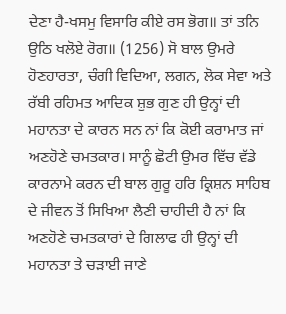ਦੇਣਾ ਹੈ-ਖਸਮੁ ਵਿਸਾਰਿ ਕੀਏ ਰਸ ਭੋਗ॥ ਤਾਂ ਤਨਿ ਉਠਿ ਖਲੋਏ ਰੋਗ॥ (1256) ਸੋ ਬਾਲ ਉਮਰੇ ਹੋਣਹਾਰਤਾ, ਚੰਗੀ ਵਿਦਿਆ, ਲਗਨ, ਲੋਕ ਸੇਵਾ ਅਤੇ ਰੱਬੀ ਰਹਿਮਤ ਆਦਿਕ ਸ਼ੁਭ ਗੁਣ ਹੀ ਉਨ੍ਹਾਂ ਦੀ ਮਹਾਨਤਾ ਦੇ ਕਾਰਨ ਸਨ ਨਾਂ ਕਿ ਕੋਈ ਕਰਾਮਾਤ ਜਾਂ ਅਣਹੋਣੇ ਚਮਤਕਾਰ। ਸਾਨੂੰ ਛੋਟੀ ਉਮਰ ਵਿੱਚ ਵੱਡੇ ਕਾਰਨਾਮੇ ਕਰਨ ਦੀ ਬਾਲ ਗੁਰੂ ਹਰਿ ਕ੍ਰਿਸ਼ਨ ਸਾਹਿਬ ਦੇ ਜੀਵਨ ਤੋਂ ਸਿਖਿਆ ਲੈਣੀ ਚਾਹੀਦੀ ਹੈ ਨਾਂ ਕਿ ਅਣਹੋਣੇ ਚਮਤਕਾਰਾਂ ਦੇ ਗਿਲਾਫ ਹੀ ਉਨ੍ਹਾਂ ਦੀ ਮਹਾਨਤਾ ਤੇ ਚੜਾਈ ਜਾਣੇ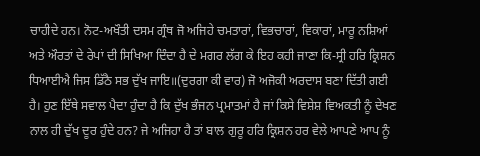ਚਾਹੀਦੇ ਹਨ। ਨੋਟ-ਅਖੌਤੀ ਦਸਮ ਗ੍ਰੰਥ ਜੋ ਅਜਿਹੇ ਚਮਤਾਰਾਂ, ਵਿਭਚਾਰਾਂ, ਵਿਕਾਰਾਂ, ਮਾਰੂ ਨਸ਼ਿਆਂ ਅਤੇ ਔਰਤਾਂ ਦੇ ਰੇਪਾਂ ਦੀ ਸਿਖਿਆ ਦਿੰਦਾ ਹੈ ਦੇ ਮਗਰ ਲੱਗ ਕੇ ਇਹ ਕਹੀ ਜਾਣਾ ਕਿ-ਸ੍ਰੀ ਹਰਿ ਕ੍ਰਿਸ਼ਨ ਧਿਆਈਐ ਜਿਸ ਡਿੱਠੈ ਸਭ ਦੁੱਖ ਜਾਇ॥(ਦੁਰਗਾ ਕੀ ਵਾਰ) ਜੋ ਅਜੋਕੀ ਅਰਦਾਸ ਬਣਾ ਦਿੱਤੀ ਗਈ ਹੈ। ਹੁਣ ਇੱਥੇ ਸਵਾਲ ਪੈਦਾ ਹੁੰਦਾ ਹੈ ਕਿ ਦੁੱਖ ਭੰਜਨ ਪ੍ਰਮਾਤਮਾਂ ਹੈ ਜਾਂ ਕਿਸੇ ਵਿਸ਼ੇਸ਼ ਵਿਅਕਤੀ ਨੂੰ ਦੇਖਣ ਨਾਲ ਹੀ ਦੁੱਖ ਦੂਰ ਹੁੰਦੇ ਹਨ? ਜੇ ਅਜਿਹਾ ਹੈ ਤਾਂ ਬਾਲ ਗੁਰੂ ਹਰਿ ਕ੍ਰਿਸ਼ਨ ਹਰ ਵੇਲੇ ਆਪਣੇ ਆਪ ਨੂੰ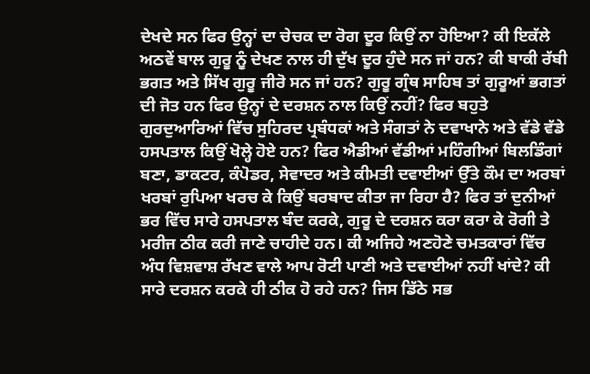ਦੇਖਦੇ ਸਨ ਫਿਰ ਉਨ੍ਹਾਂ ਦਾ ਚੇਚਕ ਦਾ ਰੋਗ ਦੂਰ ਕਿਉਂ ਨਾ ਹੋਇਆ? ਕੀ ਇਕੱਲੇ ਅਠਵੇਂ ਬਾਲ ਗੁਰੂ ਨੂੰ ਦੇਖਣ ਨਾਲ ਹੀ ਦੁੱਖ ਦੂਰ ਹੁੰਦੇ ਸਨ ਜਾਂ ਹਨ? ਕੀ ਬਾਕੀ ਰੱਬੀ ਭਗਤ ਅਤੇ ਸਿੱਖ ਗੁਰੂ ਜੀਰੋ ਸਨ ਜਾਂ ਹਨ? ਗੁਰੂ ਗ੍ਰੰਥ ਸਾਹਿਬ ਤਾਂ ਗੁਰੂਆਂ ਭਗਤਾਂ ਦੀ ਜੋਤ ਹਨ ਫਿਰ ਉਨ੍ਹਾਂ ਦੇ ਦਰਸ਼ਨ ਨਾਲ ਕਿਉਂ ਨਹੀਂ? ਫਿਰ ਬਹੁਤੇ ਗੁਰਦੁਆਰਿਆਂ ਵਿੱਚ ਸੁਹਿਰਦ ਪ੍ਰਬੰਧਕਾਂ ਅਤੇ ਸੰਗਤਾਂ ਨੇ ਦਵਾਖਾਨੇ ਅਤੇ ਵੱਡੇ ਵੱਡੇ ਹਸਪਤਾਲ ਕਿਉਂ ਖੋਲ੍ਹੇ ਹੋਏ ਹਨ? ਫਿਰ ਐਡੀਆਂ ਵੱਡੀਆਂ ਮਹਿੰਗੀਆਂ ਬਿਲਡਿੰਗਾਂ ਬਣਾ, ਡਾਕਟਰ, ਕੰਪੋਡਰ, ਸੇਵਾਦਰ ਅਤੇ ਕੀਮਤੀ ਦਵਾਈਆਂ ਉੱਤੇ ਕੌਮ ਦਾ ਅਰਬਾਂ ਖਰਬਾਂ ਰੁਪਿਆ ਖਰਚ ਕੇ ਕਿਉਂ ਬਰਬਾਦ ਕੀਤਾ ਜਾ ਰਿਹਾ ਹੈ? ਫਿਰ ਤਾਂ ਦੁਨੀਆਂ ਭਰ ਵਿੱਚ ਸਾਰੇ ਹਸਪਤਾਲ ਬੰਦ ਕਰਕੇ, ਗੁਰੂ ਦੇ ਦਰਸ਼ਨ ਕਰਾ ਕਰਾ ਕੇ ਰੋਗੀ ਤੇ ਮਰੀਜ ਠੀਕ ਕਰੀ ਜਾਣੇ ਚਾਹੀਦੇ ਹਨ। ਕੀ ਅਜਿਹੇ ਅਣਹੋਣੇ ਚਮਤਕਾਰਾਂ ਵਿੱਚ ਅੰਧ ਵਿਸ਼ਵਾਸ਼ ਰੱਖਣ ਵਾਲੇ ਆਪ ਰੋਟੀ ਪਾਣੀ ਅਤੇ ਦਵਾਈਆਂ ਨਹੀਂ ਖਾਂਦੇ? ਕੀ ਸਾਰੇ ਦਰਸ਼ਨ ਕਰਕੇ ਹੀ ਠੀਕ ਹੋ ਰਹੇ ਹਨ? ਜਿਸ ਡਿੱਠੇ ਸਭ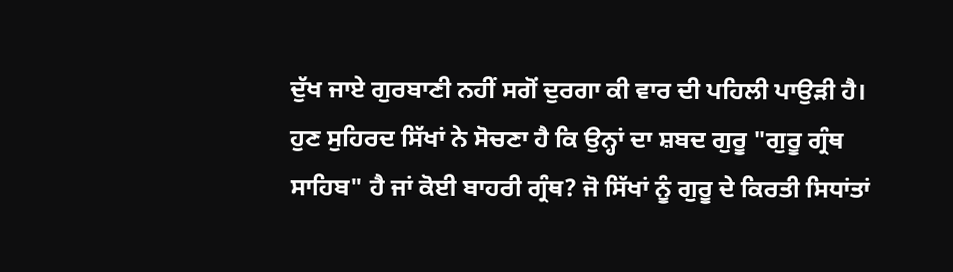ਦੁੱਖ ਜਾਏ ਗੁਰਬਾਣੀ ਨਹੀਂ ਸਗੋਂ ਦੁਰਗਾ ਕੀ ਵਾਰ ਦੀ ਪਹਿਲੀ ਪਾਉੜੀ ਹੈ। ਹੁਣ ਸੁਹਿਰਦ ਸਿੱਖਾਂ ਨੇ ਸੋਚਣਾ ਹੈ ਕਿ ਉਨ੍ਹਾਂ ਦਾ ਸ਼ਬਦ ਗੁਰੂ "ਗੁਰੂ ਗ੍ਰੰਥ ਸਾਹਿਬ" ਹੈ ਜਾਂ ਕੋਈ ਬਾਹਰੀ ਗ੍ਰੰਥ? ਜੋ ਸਿੱਖਾਂ ਨੂੰ ਗੁਰੂ ਦੇ ਕਿਰਤੀ ਸਿਧਾਂਤਾਂ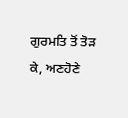ਗੁਰਮਤਿ ਤੋਂ ਤੋੜ ਕੇ, ਅਣਹੋਣੇ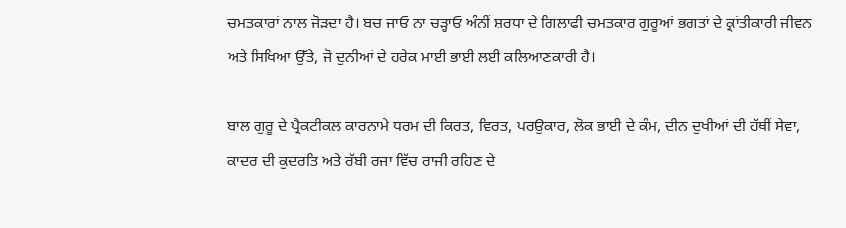ਚਮਤਕਾਰਾਂ ਨਾਲ ਜੋੜਦਾ ਹੈ। ਬਚ ਜਾਓ ਨਾ ਚੜ੍ਹਾਓ ਅੰਨੀਂ ਸ਼ਰਧਾ ਦੇ ਗਿਲਾਫੀ ਚਮਤਕਾਰ ਗੁਰੂਆਂ ਭਗਤਾਂ ਦੇ ਕ੍ਰਾਂਤੀਕਾਰੀ ਜੀਵਨ ਅਤੇ ਸਿਖਿਆ ਉੱਤੇ, ਜੋ ਦੁਨੀਆਂ ਦੇ ਹਰੇਕ ਮਾਈ ਭਾਈ ਲਈ ਕਲਿਆਣਕਾਰੀ ਹੈ।

ਬਾਲ ਗੁਰੂ ਦੇ ਪ੍ਰੈਕਟੀਕਲ ਕਾਰਨਾਮੇ ਧਰਮ ਦੀ ਕਿਰਤ, ਵਿਰਤ, ਪਰਉਕਾਰ, ਲੋਕ ਭਾਈ ਦੇ ਕੰਮ, ਦੀਨ ਦੁਖੀਆਂ ਦੀ ਹੱਥੀਂ ਸੇਵਾ, ਕਾਦਰ ਦੀ ਕੁਦਰਤਿ ਅਤੇ ਰੱਬੀ ਰਜਾ ਵਿੱਚ ਰਾਜੀ ਰਹਿਣ ਦੇ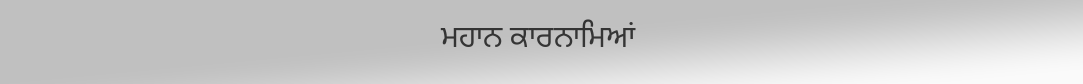ਮਹਾਨ ਕਾਰਨਾਮਿਆਂ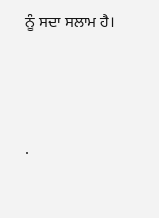ਨੂੰ ਸਦਾ ਸਲਾਮ ਹੈ।




.